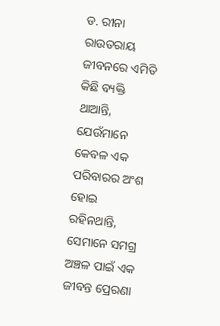ଡ. ରୀନା ରାଉତରାୟ
ଜୀବନରେ ଏମିତି କିଛି ବ୍ୟକ୍ତି ଥାଆନ୍ତି, ଯେଉଁମାନେ କେବଳ ଏକ ପରିବାରର ଅଂଶ ହୋଇ ରହିନଥାନ୍ତି, ସେମାନେ ସମଗ୍ର ଅଞ୍ଚଳ ପାଇଁ ଏକ ଜୀବନ୍ତ ପ୍ରେରଣା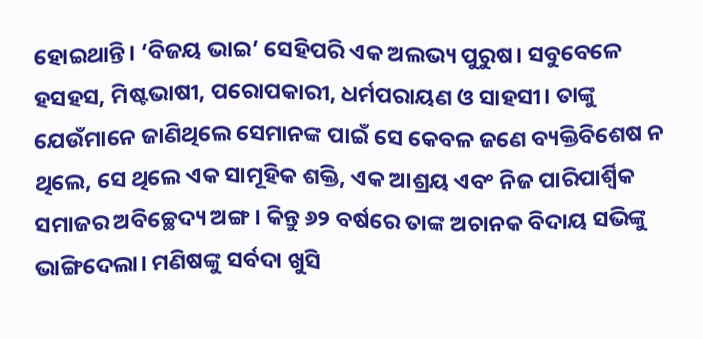ହୋଇଥାନ୍ତି। ‘ବିଜୟ ଭାଇ’ ସେହିପରି ଏକ ଅଲଭ୍ୟ ପୁରୁଷ। ସବୁବେଳେ ହସହସ, ମିଷ୍ଟଭାଷୀ, ପରୋପକାରୀ, ଧର୍ମପରାୟଣ ଓ ସାହସୀ। ତାଙ୍କୁ ଯେଉଁମାନେ ଜାଣିଥିଲେ ସେମାନଙ୍କ ପାଇଁ ସେ କେବଳ ଜଣେ ବ୍ୟକ୍ତିବିଶେଷ ନ ଥିଲେ, ସେ ଥିଲେ ଏକ ସାମୂହିକ ଶକ୍ତି, ଏକ ଆଶ୍ରୟ ଏବଂ ନିଜ ପାରିପାର୍ଶ୍ବିକ ସମାଜର ଅବିଚ୍ଛେଦ୍ୟ ଅଙ୍ଗ। କିନ୍ତୁ ୬୨ ବର୍ଷରେ ତାଙ୍କ ଅଚାନକ ବିଦାୟ ସଭିଙ୍କୁ ଭାଙ୍ଗିଦେଲା। ମଣିଷଙ୍କୁ ସର୍ବଦା ଖୁସି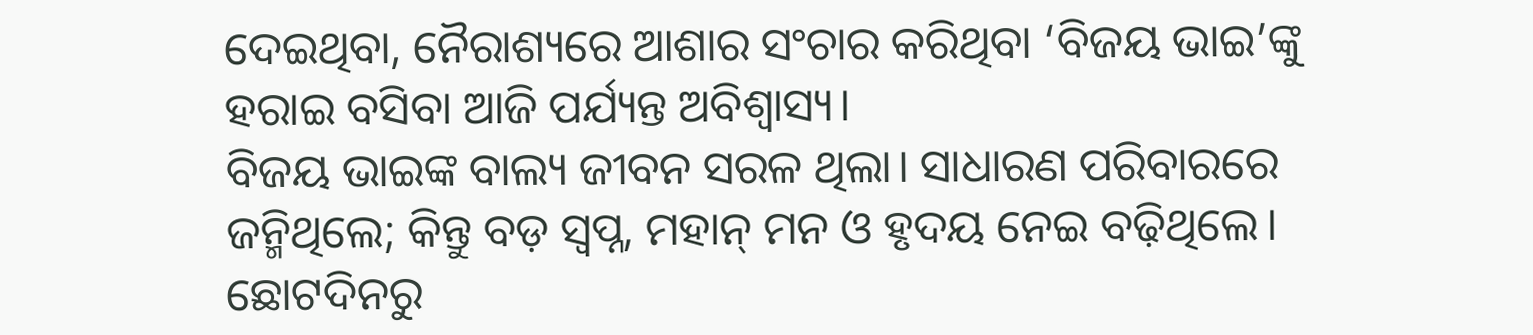ଦେଇଥିବା, ନୈରାଶ୍ୟରେ ଆଶାର ସଂଚାର କରିଥିବା ‘ବିଜୟ ଭାଇ’ଙ୍କୁ ହରାଇ ବସିବା ଆଜି ପର୍ଯ୍ୟନ୍ତ ଅବିଶ୍ୱାସ୍ୟ।
ବିଜୟ ଭାଇଙ୍କ ବାଲ୍ୟ ଜୀବନ ସରଳ ଥିଲା। ସାଧାରଣ ପରିବାରରେ ଜନ୍ମିଥିଲେ; କିନ୍ତୁ ବଡ଼ ସ୍ୱପ୍ନ, ମହାନ୍ ମନ ଓ ହୃଦୟ ନେଇ ବଢ଼ିଥିଲେ। ଛୋଟଦିନରୁ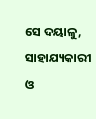ସେ ଦୟାଳୁ, ସାହାଯ୍ୟକାରୀ ଓ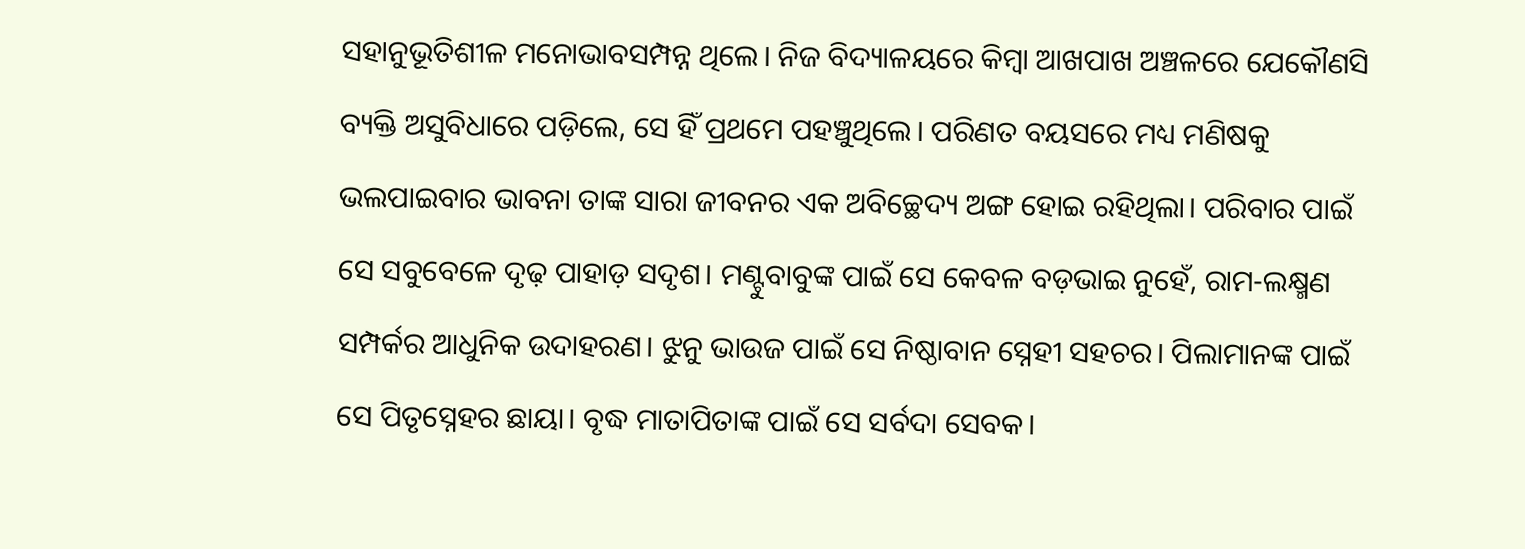ସହାନୁଭୂତିଶୀଳ ମନୋଭାବସମ୍ପନ୍ନ ଥିଲେ। ନିଜ ବିଦ୍ୟାଳୟରେ କିମ୍ବା ଆଖପାଖ ଅଞ୍ଚଳରେ ଯେକୌଣସି ବ୍ୟକ୍ତି ଅସୁବିଧାରେ ପଡ଼ିଲେ, ସେ ହିଁ ପ୍ରଥମେ ପହଞ୍ଚୁଥିଲେ। ପରିଣତ ବୟସରେ ମଧ୍ୟ ମଣିଷକୁ ଭଲପାଇବାର ଭାବନା ତାଙ୍କ ସାରା ଜୀବନର ଏକ ଅବିଚ୍ଛେଦ୍ୟ ଅଙ୍ଗ ହୋଇ ରହିଥିଲା। ପରିବାର ପାଇଁ ସେ ସବୁବେଳେ ଦୃଢ଼ ପାହାଡ଼ ସଦୃଶ। ମଣ୍ଟୁବାବୁଙ୍କ ପାଇଁ ସେ କେବଳ ବଡ଼ଭାଇ ନୁହେଁ, ରାମ-ଲକ୍ଷ୍ମଣ ସମ୍ପର୍କର ଆଧୁନିକ ଉଦାହରଣ। ଝୁନୁ ଭାଉଜ ପାଇଁ ସେ ନିଷ୍ଠାବାନ ସ୍ନେହୀ ସହଚର। ପିଲାମାନଙ୍କ ପାଇଁ ସେ ପିତୃସ୍ନେହର ଛାୟା। ବୃଦ୍ଧ ମାତାପିତାଙ୍କ ପାଇଁ ସେ ସର୍ବଦା ସେବକ।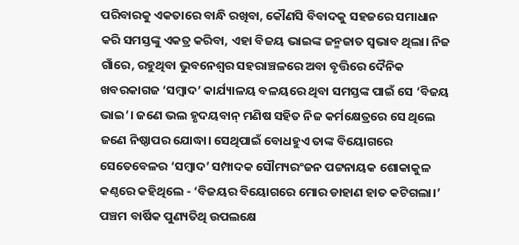ପରିବାରକୁ ଏକତାରେ ବାନ୍ଧି ରଖିବା, କୌଣସି ବିବାଦକୁ ସହଜରେ ସମାଧାନ କରି ସମସ୍ତଙ୍କୁ ଏକତ୍ର କରିବା, ଏହା ବିଜୟ ଭାଇଙ୍କ ଜନ୍ମଜାତ ସ୍ୱଭାବ ଥିଲା। ନିଜ ଗାଁରେ, ରହୁଥିବା ଭୁବନେଶ୍ୱର ସହରାଞ୍ଚଳରେ ଅବା ବୃତ୍ତିରେ ଦୈନିକ ଖବରକାଗଜ ‘ସମ୍ବାଦ’ କାର୍ଯ୍ୟାଳୟ ବଳୟରେ ଥିବା ସମସ୍ତଙ୍କ ପାଇଁ ସେ ‘ବିଜୟ ଭାଇ’। ଜଣେ ଭଲ ହୃଦୟବାନ୍ ମଣିଷ ସହିତ ନିଜ କର୍ମକ୍ଷେତ୍ରରେ ସେ ଥିଲେ ଜଣେ ନିଷ୍ଠାପର ଯୋଦ୍ଧା। ସେଥିପାଇଁ ବୋଧହୁଏ ତାଙ୍କ ବିୟୋଗରେ ସେତେବେଳର ‘ସମ୍ବାଦ’ ସମ୍ପାଦକ ସୌମ୍ୟରଂଜନ ପଟ୍ଟନାୟକ ଶୋକାକୁଳ କଣ୍ଠରେ କହିଥିଲେ - ‘ବିଜୟର ବିୟୋଗରେ ମୋର ଡାହାଣ ହାତ କଟିଗଲା।’
ପଞ୍ଚମ ବାର୍ଷିକ ପୁଣ୍ୟତିଥି ଉପଲକ୍ଷେ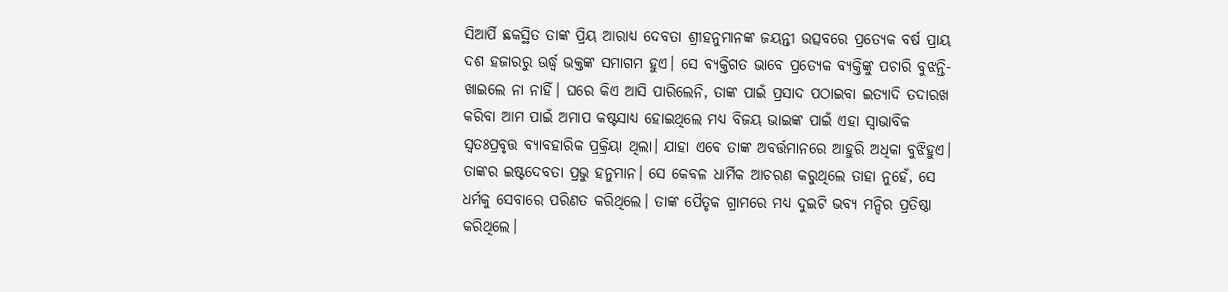ସିଆର୍ପି ଛକସ୍ଥିତ ତାଙ୍କ ପ୍ରିୟ ଆରାଧ୍ୟ ଦେବତା ଶ୍ରୀହନୁମାନଙ୍କ ଜୟନ୍ତୀ ଉତ୍ସବରେ ପ୍ରତ୍ୟେକ ବର୍ଷ ପ୍ରାୟ ଦଶ ହଜାରରୁ ଊର୍ଦ୍ଧ୍ୱ ଭକ୍ତଙ୍କ ସମାଗମ ହୁଏ। ସେ ବ୍ୟକ୍ତିଗତ ଭାବେ ପ୍ରତ୍ୟେକ ବ୍ୟକ୍ତିଙ୍କୁ ପଚାରି ବୁଝନ୍ତି- ଖାଇଲେ ନା ନାହିଁ। ଘରେ କିଏ ଆସି ପାରିଲେନି, ତାଙ୍କ ପାଇଁ ପ୍ରସାଦ ପଠାଇବା ଇତ୍ୟାଦି ତଦାରଖ କରିବା ଆମ ପାଇଁ ଅମାପ କଷ୍ଟସାଧ୍ୟ ହୋଇଥିଲେ ମଧ୍ୟ ବିଜୟ ଭାଇଙ୍କ ପାଇଁ ଏହା ସ୍ୱାଭାବିକ ସ୍ୱତଃପ୍ରବୃତ୍ତ ବ୍ୟାବହାରିକ ପ୍ରକ୍ରିୟା ଥିଲା। ଯାହା ଏବେ ତାଙ୍କ ଅବର୍ତ୍ତମାନରେ ଆହୁରି ଅଧିକା ବୁଝିହୁଏ। ତାଙ୍କର ଇଷ୍ଟଦେବତା ପ୍ରଭୁ ହନୁମାନ। ସେ କେବଳ ଧାର୍ମିକ ଆଚରଣ କରୁଥିଲେ ତାହା ନୁହେଁ, ସେ ଧର୍ମକୁ ସେବାରେ ପରିଣତ କରିଥିଲେ। ତାଙ୍କ ପୈତୃକ ଗ୍ରାମରେ ମଧ୍ୟ ଦୁଇଟି ଭବ୍ୟ ମନ୍ଦିର ପ୍ରତିଷ୍ଠା କରିଥିଲେ।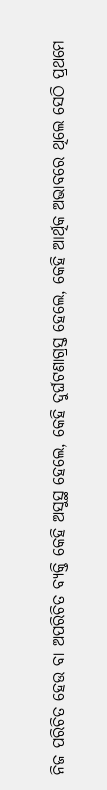ନିଜ ପରିଚିତ ହେଉ ବା ଅପରିଚିତ ବ୍ୟକ୍ତି କେହି ଅସୁସ୍ଥ ହେଲେ, କେହି ଦୁର୍ଘଟଣାଗ୍ରସ୍ତ ହେଲେ, କେହି ଆର୍ଥିକ ଅଭାବରେ ଥିଲେ ସେଠି ପ୍ରଥମେ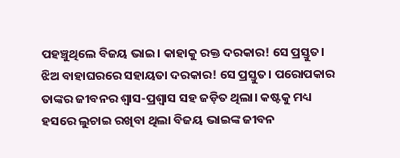ପହଞ୍ଚୁଥିଲେ ବିଜୟ ଭାଇ। କାହାକୁ ରକ୍ତ ଦରକାର! ସେ ପ୍ରସ୍ତୁତ। ଝିଅ ବାହାଘରରେ ସହାୟତା ଦରକାର! ସେ ପ୍ରସ୍ତୁତ। ପରୋପକାର ତାଙ୍କର ଜୀବନର ଶ୍ୱାସ-ପ୍ରଶ୍ୱାସ ସହ ଜଡ଼ିତ ଥିଲା। କଷ୍ଟକୁ ମଧ୍ୟ ହସରେ ଲୁଚାଇ ରଖିବା ଥିଲା ବିଜୟ ଭାଇଙ୍କ ଜୀବନ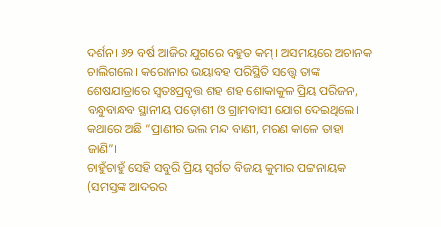ଦର୍ଶନ। ୬୨ ବର୍ଷ ଆଜିର ଯୁଗରେ ବହୁତ କମ୍। ଅସମୟରେ ଅଚାନକ ଚାଲିଗଲେ। କରୋନାର ଭୟାବହ ପରିସ୍ଥିତି ସତ୍ତ୍ୱେ ତାଙ୍କ ଶେଷଯାତ୍ରାରେ ସ୍ୱତଃପ୍ରବୃତ୍ତ ଶହ ଶହ ଶୋକାକୁଳ ପ୍ରିୟ ପରିଜନ, ବନ୍ଧୁବାନ୍ଧବ ସ୍ଥାନୀୟ ପଡ଼ୋଶୀ ଓ ଗ୍ରାମବାସୀ ଯୋଗ ଦେଇଥିଲେ। କଥାରେ ଅଛି “ପ୍ରାଣୀର ଭଲ ମନ୍ଦ ବାଣୀ, ମରଣ କାଳେ ତାହା ଜାଣି”।
ଚାହୁଁଚାହୁଁ ସେହି ସବୁରି ପ୍ରିୟ ସ୍ୱର୍ଗତ ବିଜୟ କୁମାର ପଟ୍ଟନାୟକ (ସମସ୍ତଙ୍କ ଆଦରର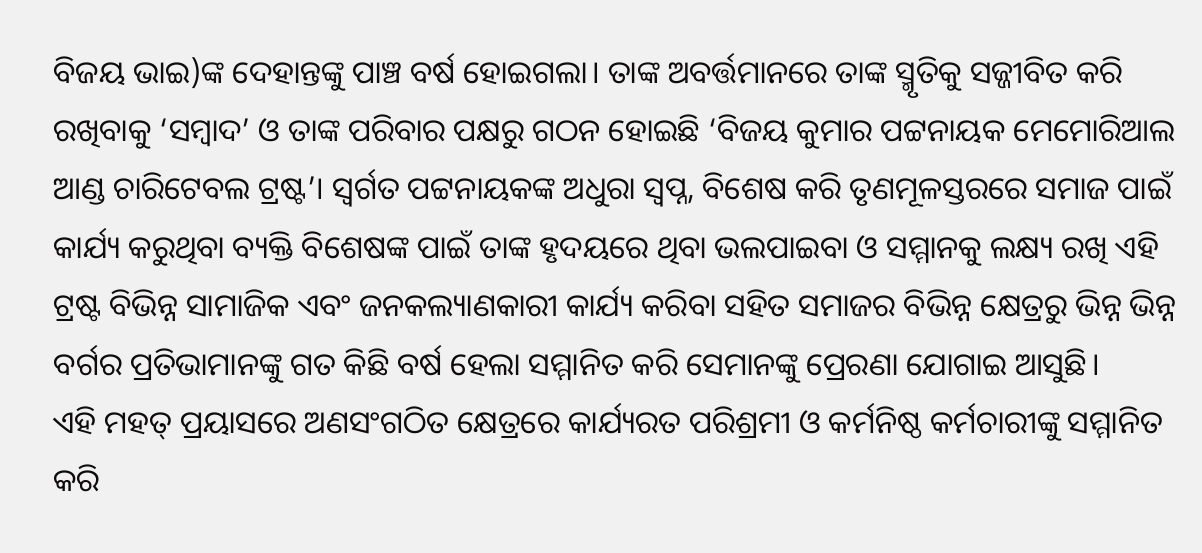ବିଜୟ ଭାଇ)ଙ୍କ ଦେହାନ୍ତଙ୍କୁ ପାଞ୍ଚ ବର୍ଷ ହୋଇଗଲା। ତାଙ୍କ ଅବର୍ତ୍ତମାନରେ ତାଙ୍କ ସ୍ମୃତିକୁ ସଜ୍ଜୀବିତ କରି ରଖିବାକୁ ‘ସମ୍ବାଦ’ ଓ ତାଙ୍କ ପରିବାର ପକ୍ଷରୁ ଗଠନ ହୋଇଛି ‘ବିଜୟ କୁମାର ପଟ୍ଟନାୟକ ମେମୋରିଆଲ ଆଣ୍ଡ ଚାରିଟେବଲ ଟ୍ରଷ୍ଟ’। ସ୍ୱର୍ଗତ ପଟ୍ଟନାୟକଙ୍କ ଅଧୁରା ସ୍ୱପ୍ନ, ବିଶେଷ କରି ତୃଣମୂଳସ୍ତରରେ ସମାଜ ପାଇଁ କାର୍ଯ୍ୟ କରୁଥିବା ବ୍ୟକ୍ତି ବିଶେଷଙ୍କ ପାଇଁ ତାଙ୍କ ହୃଦୟରେ ଥିବା ଭଲପାଇବା ଓ ସମ୍ମାନକୁ ଲକ୍ଷ୍ୟ ରଖି ଏହି ଟ୍ରଷ୍ଟ ବିଭିନ୍ନ ସାମାଜିକ ଏବଂ ଜନକଲ୍ୟାଣକାରୀ କାର୍ଯ୍ୟ କରିବା ସହିତ ସମାଜର ବିଭିନ୍ନ କ୍ଷେତ୍ରରୁ ଭିନ୍ନ ଭିନ୍ନ ବର୍ଗର ପ୍ରତିଭାମାନଙ୍କୁ ଗତ କିଛି ବର୍ଷ ହେଲା ସମ୍ମାନିତ କରି ସେମାନଙ୍କୁ ପ୍ରେରଣା ଯୋଗାଇ ଆସୁଛି।
ଏହି ମହତ୍ ପ୍ରୟାସରେ ଅଣସଂଗଠିତ କ୍ଷେତ୍ରରେ କାର୍ଯ୍ୟରତ ପରିଶ୍ରମୀ ଓ କର୍ମନିଷ୍ଠ କର୍ମଚାରୀଙ୍କୁ ସମ୍ମାନିତ କରି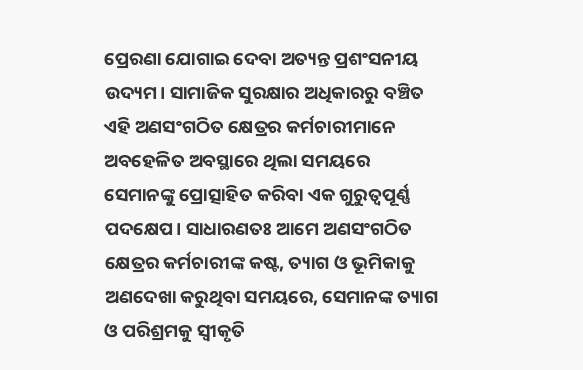ପ୍ରେରଣା ଯୋଗାଇ ଦେବା ଅତ୍ୟନ୍ତ ପ୍ରଶଂସନୀୟ ଉଦ୍ୟମ। ସାମାଜିକ ସୁରକ୍ଷାର ଅଧିକାରରୁ ବଞ୍ଚିତ ଏହି ଅଣସଂଗଠିତ କ୍ଷେତ୍ରର କର୍ମଚାରୀମାନେ ଅବହେଳିତ ଅବସ୍ଥାରେ ଥିଲା ସମୟରେ ସେମାନଙ୍କୁ ପ୍ରୋତ୍ସାହିତ କରିବା ଏକ ଗୁରୁତ୍ୱପୂର୍ଣ୍ଣ ପଦକ୍ଷେପ। ସାଧାରଣତଃ ଆମେ ଅଣସଂଗଠିତ କ୍ଷେତ୍ରର କର୍ମଚାରୀଙ୍କ କଷ୍ଟ, ତ୍ୟାଗ ଓ ଭୂମିକାକୁ ଅଣଦେଖା କରୁଥିବା ସମୟରେ, ସେମାନଙ୍କ ତ୍ୟାଗ ଓ ପରିଶ୍ରମକୁ ସ୍ୱୀକୃତି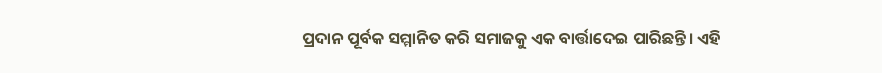ପ୍ରଦାନ ପୂର୍ବକ ସମ୍ମାନିତ କରି ସମାଜକୁ ଏକ ବାର୍ତ୍ତାଦେଇ ପାରିଛନ୍ତି। ଏହି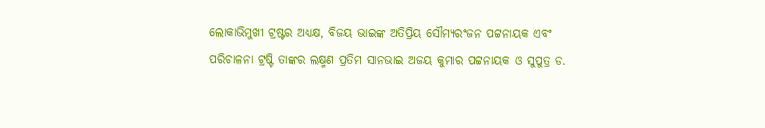ଲୋକାଭିମୁଖୀ ଟ୍ରଷ୍ଟର ଅଧ୍ୟକ୍ଷ, ବିଜୟ ଭାଇଙ୍କ ଅତିପ୍ରିୟ ସୌମ୍ୟରଂଜନ ପଟ୍ଟନାୟକ ଏବଂ ପରିଚାଳନା ଟ୍ରଷ୍ଟି ତାଙ୍କର ଲକ୍ଷ୍ମଣ ପ୍ରତିମ ସାନଭାଇ ଅଜୟ କୁମାର ପଟ୍ଟନାୟକ ଓ ସୁପୁତ୍ର ଡ.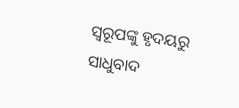ସ୍ୱରୂପଙ୍କୁ ହୃଦୟରୁ ସାଧୁବାଦ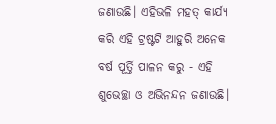ଜଣାଉଛି। ଏହିଭଳି ମହତ୍ କାର୍ଯ୍ୟ କରି ଏହି ଟ୍ରଷ୍ଟଟି ଆହୁରି ଅନେକ ବର୍ଷ ପୂର୍ତ୍ତି ପାଳନ କରୁ - ଏହି ଶୁଭେଚ୍ଛା ଓ ଅଭିନନ୍ଦନ ଜଣାଉଛି।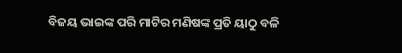ବିଜୟ ଭାଇଙ୍କ ପରି ମାଟିର ମଣିଷଙ୍କ ପ୍ରତି ୟାଠୁ ବଳି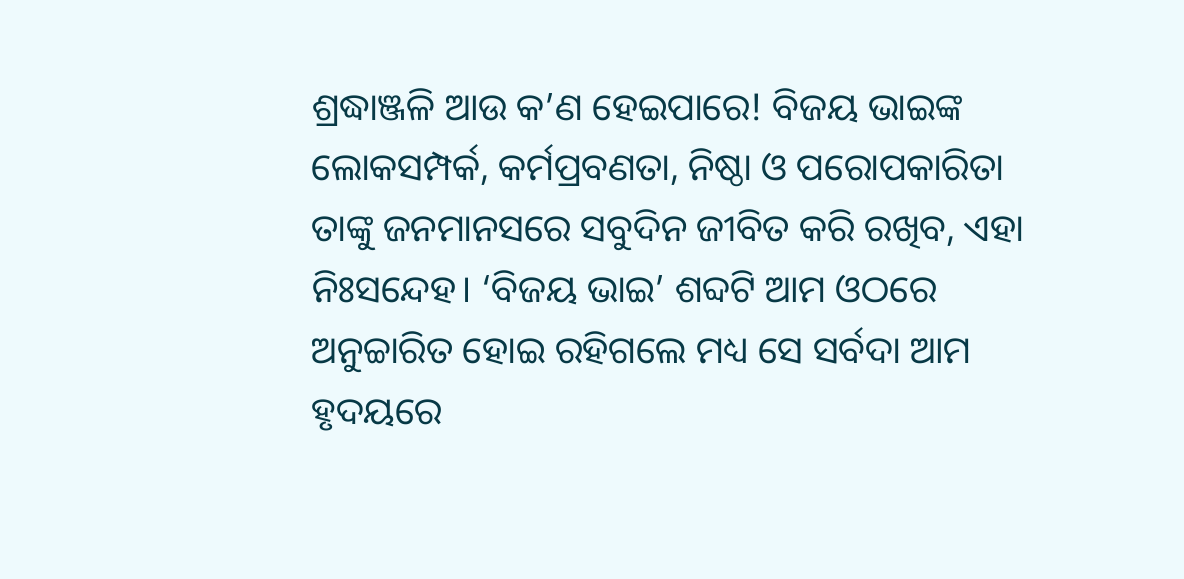ଶ୍ରଦ୍ଧାଞ୍ଜଳି ଆଉ କ’ଣ ହେଇପାରେ! ବିଜୟ ଭାଇଙ୍କ ଲୋକସମ୍ପର୍କ, କର୍ମପ୍ରବଣତା, ନିଷ୍ଠା ଓ ପରୋପକାରିତା ତାଙ୍କୁ ଜନମାନସରେ ସବୁଦିନ ଜୀବିତ କରି ରଖିବ, ଏହା ନିଃସନ୍ଦେହ। ‘ବିଜୟ ଭାଇ’ ଶବ୍ଦଟି ଆମ ଓଠରେ ଅନୁଚ୍ଚାରିତ ହୋଇ ରହିଗଲେ ମଧ୍ୟ ସେ ସର୍ବଦା ଆମ ହୃଦୟରେ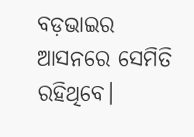ବଡ଼ଭାଇର ଆସନରେ ସେମିତି ରହିଥିବେ।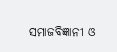ସମାଜବିଜ୍ଞାନୀ ଓ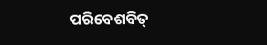ପରିବେଶବିତ୍